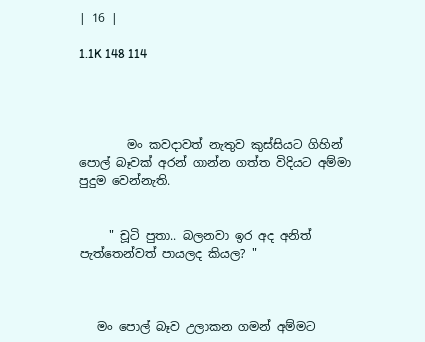| 16 |

1.1K 148 114




        මං කවදාවත් නැතුව කුස්සියට ගිහින් පොල් බෑවක් අරන් ගාන්න ගත්ත විදියට අම්මා පුදුම වෙන්නැති.


     " චූටි පුතා.. බලනවා ඉර අද අනිත් පැත්තෙන්වත් පායලද කියල? "



   මං පොල් බෑව උලාකන ගමන් අම්මට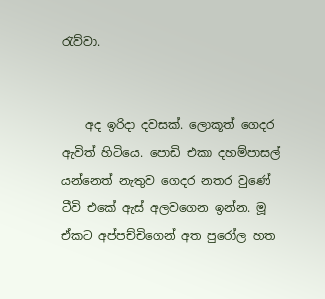රැව්වා.


    අද ඉරිදා දවසක්. ලොකූත් ගෙදර ඇවිත් හිටියෙ. පොඩි එකා දහම්පාසල් යන්නෙත් නැතුව ගෙදර නතර වුණේ ටීවි එකේ ඇස් අලවගෙන ඉන්න. මූ ඒකට අප්පච්චිගෙන් අත පුරෝල හත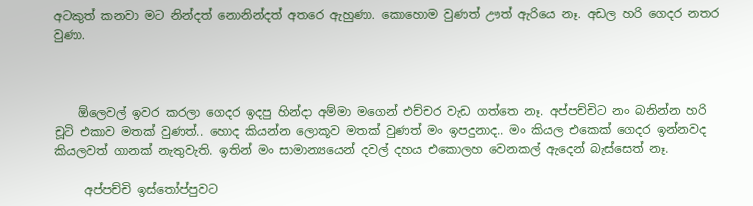අටකුත් කනවා මට නින්දත් නොනින්දත් අතරෙ ඇහුණා. කොහොම වුණත් ඌත් ඇරියෙ නෑ. අඩල හරි ගෙදර නතර වුණා.



    ඕලෙවල් ඉවර කරලා ගෙදර ඉදපු හින්දා අම්මා මගෙන් එච්චර වැඩ ගත්තෙ නෑ. අප්පච්චිට නං බනින්න හරි චූටි එකාව මතක් වුණත්.. හොද කියන්න ලොකූව මතක් වුණත් මං ඉපදුනාද.. මං කියල එකෙක් ගෙදර ඉන්නවද කියලවත් ගානක් නැතුවැති. ඉතින් මං සාමාන්‍යයෙන් දවල් දහය එකොලහ වෙනකල් ඇදෙන් බැස්සෙත් නෑ.

     අප්පච්චි ඉස්තෝප්පුවට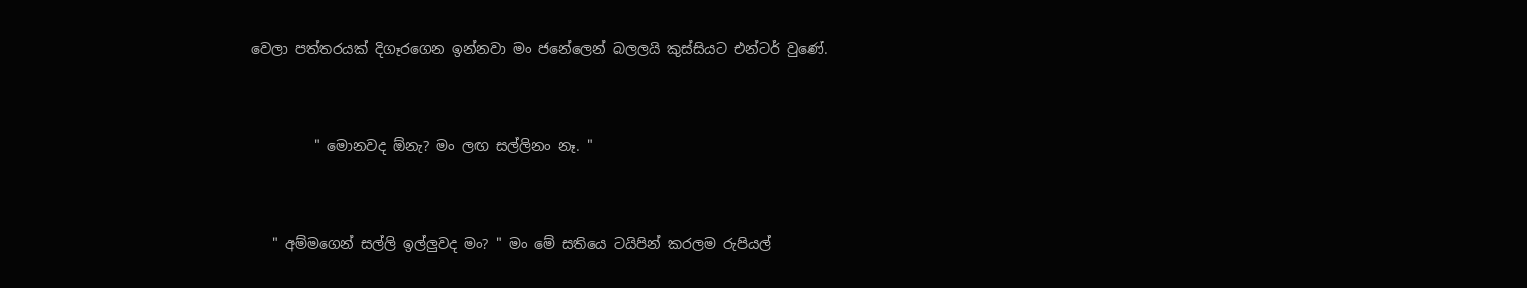වෙලා පත්තරයක් දිගෑරගෙන ඉන්නවා මං ජනේලෙන් බලලයි කුස්සියට එන්ටර් වුණේ.


         " මොනවද ඕනැ? මං ලඟ සල්ලිනං නෑ. "


   " අම්මගෙන් සල්ලි ඉල්ලුවද මං? " මං මේ සතියෙ ටයිපින් කරලම රුපියල්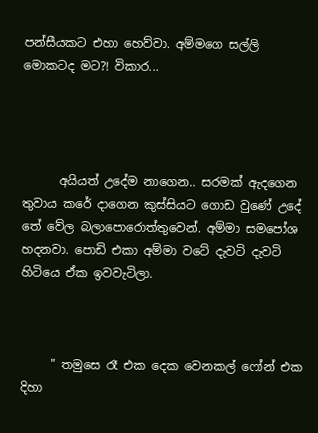පන්සීයකට එහා හෙව්වා. අම්මගෙ සල්ලි මොකටද මට?! විකාර...




      අයියත් උදේම නාගෙන.. සරමක් ඇදගෙන තුවාය කරේ දාගෙන කුස්සියට ගොඩ වුණේ උදේ තේ වේල බලාපොරොත්තුවෙන්. අම්මා සමපෝශ හදනවා. පොඩි එකා අම්මා වටේ දැවටි දැවටි හිටියෙ ඒක ඉවවැටිලා.



     " තමුසෙ රෑ එක දෙක වෙනකල් ෆෝන් එක දිහා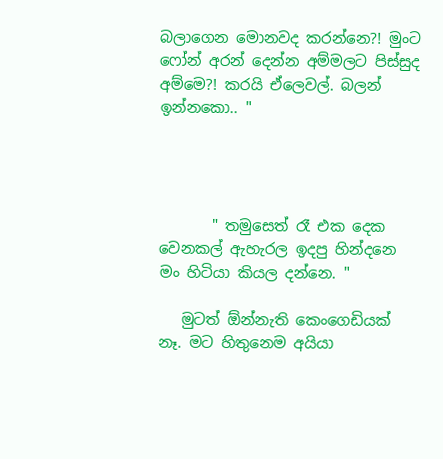බලාගෙන මොනවද කරන්නෙ?! මුංට ෆෝන් අරන් දෙන්න අම්මලට පිස්සුද අම්මෙ?! කරයි ඒලෙවල්. බලන් ඉන්නකො.. "




       " තමුසෙත් රෑ එක දෙක වෙනකල් ඇහැරල ඉදපු හින්දනෙ මං හිටියා කියල දන්නෙ. "

   මුටත් ඕන්නැති කෙංගෙඩියක් නෑ. මට හිතුනෙම අයියා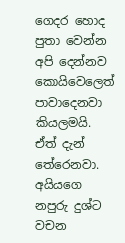ගෙදර හොද පුතා වෙන්න අපි දෙන්නව කොයිවෙලෙත් පාවාදෙනවා කියලමයි. ඒත් දැන් තේරෙනවා. අයියගෙ නපුරු දුශ්ට වචන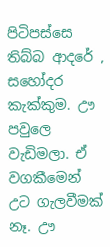පිටිපස්සෙ තිබ්බ ආදරේ , සහෝදර කැක්කුම. ඌ පවුලෙ වැඩිමලා. ඒ වගකීමෙන් උට ගැලවීමක් නෑ. ඌ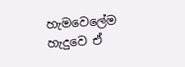හැමවෙලේම හැදුවෙ ඒ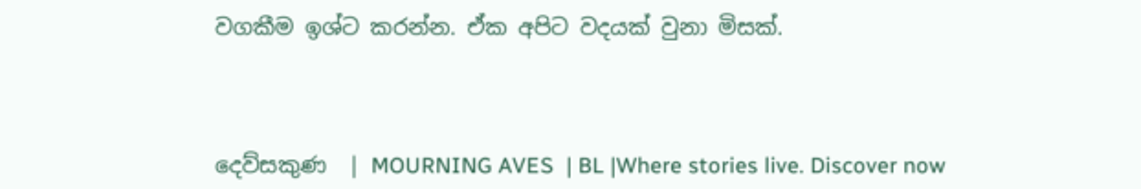වගකීම ඉශ්ට කරන්න. ඒක අපිට වදයක් වුනා මිසක්.



දෙව්සකුණ  | MOURNING AVES  | BL |Where stories live. Discover now